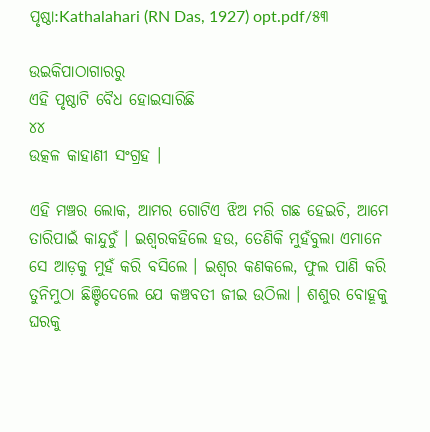ପୃଷ୍ଠା:Kathalahari (RN Das, 1927) opt.pdf/୫୩

ଉଇକିପାଠାଗାର‌ରୁ
ଏହି ପୃଷ୍ଠାଟି ବୈଧ ହୋଇସାରିଛି
୪୪
ଉତ୍କଳ କାହାଣୀ ସଂଗ୍ରହ ।

ଏହି ମଞ୍ଚର ଲୋକ, ଆମର ଗୋଟିଏ ଝିଅ ମରି ଗଛ ହେଇଚି, ଆମେ ତାରିପାଇଁ କାନ୍ଦୁଚୁଁ । ଇଶ୍ୱରକହିଲେ ହଉ, ତେଣିକି ମୁହଁବୁଲା ଏମାନେ ସେ ଆଡ଼କୁ ମୁହଁ କରି ବସିଲେ । ଇଶ୍ୱର କଣକଲେ, ଫୁଲ ପାଣି କରି ତୁନିମୁଠା ଛିଞ୍ଚିଦେଲେ ଯେ କଞ୍ଚବତୀ ଜୀଇ ଉଠିଲା । ଶଶୁର ବୋହୂକୁ ଘରକୁ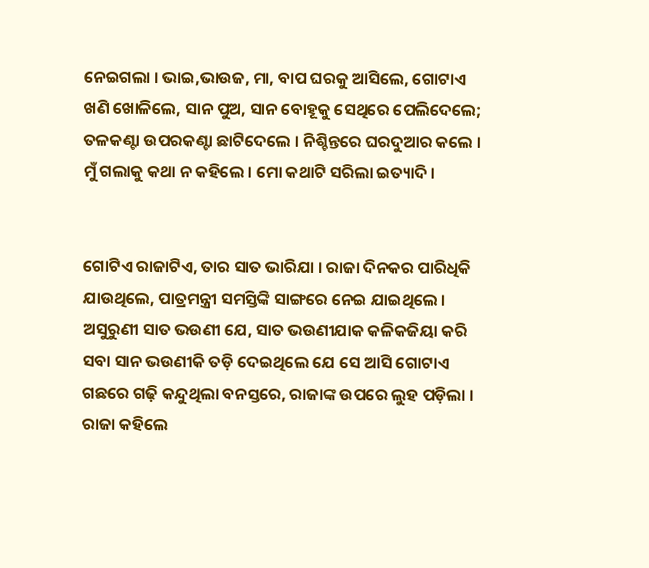ନେଇଗଲା । ଭାଇ,ଭାଉଜ, ମା, ବାପ ଘରକୁ ଆସିଲେ, ଗୋଟାଏ ଖଣି ଖୋଳିଲେ, ସାନ ପୁଅ, ସାନ ବୋହୂକୁ ସେଥିରେ ପେଲିଦେଲେ; ତଳକଣ୍ଟା ଉପରକଣ୍ଟା ଛାଟିଦେଲେ । ନିଶ୍ଚିନ୍ତରେ ଘରଦୁଆର କଲେ । ମୁଁ ଗଲାକୁ କଥା ନ କହିଲେ । ମୋ କଥାଟି ସରିଲା ଇତ୍ୟାଦି ।


ଗୋଟିଏ ରାଜାଟିଏ, ତାର ସାତ ଭାରିଯା । ରାଜା ଦିନକର ପାରିଧିକି ଯାଉଥିଲେ, ପାତ୍ରମନ୍ତ୍ରୀ ସମସ୍ତିଙ୍କି ସାଙ୍ଗରେ ନେଇ ଯାଇଥିଲେ । ଅସୁରୁଣୀ ସାତ ଭଉଣୀ ଯେ, ସାତ ଭଉଣୀଯାକ କଳିକଜିୟା କରି ସବା ସାନ ଭଉଣୀକି ତଡ଼ି ଦେଇଥିଲେ ଯେ ସେ ଆସି ଗୋଟାଏ ଗଛରେ ଗଢ଼ି କନ୍ଦୁଥିଲା ବନସ୍ତରେ, ରାଜାଙ୍କ ଉପରେ ଲୁହ ପଡ଼ିଲା । ରାଜା କହିଲେ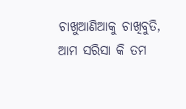ଚାଖୁଆଣିଆକୁ ଚାଖିବୁତି, ଆମ ସରିସା କି ତମ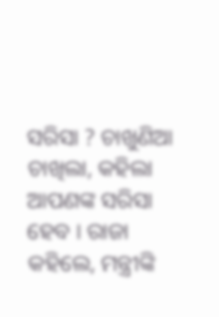ସରିସା ? ଚାଖୁଣିଆ ଚାଖିଲା, କହିଲା ଆପଣଙ୍କ ସରିସା ହେବ । ରାଜା କହିଲେ, ମନ୍ତ୍ରୀଙ୍କି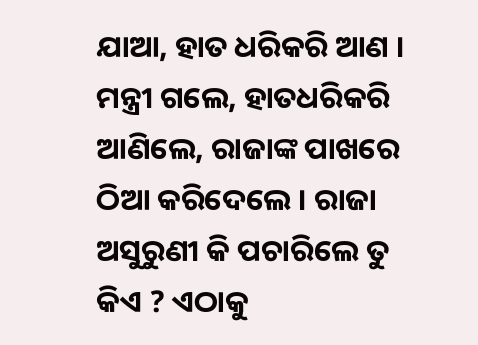ଯାଆ, ହାତ ଧରିକରି ଆଣ । ମନ୍ତ୍ରୀ ଗଲେ, ହାତଧରିକରି ଆଣିଲେ, ରାଜାଙ୍କ ପାଖରେ ଠିଆ କରିଦେଲେ । ରାଜା ଅସୁରୁଣୀ କି ପଚାରିଲେ ତୁ କିଏ ? ଏଠାକୁ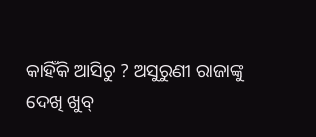କାହିଁକି ଆସିଚୁ ? ଅସୁରୁଣୀ ରାଜାଙ୍କୁ ଦେଖି ଖୁବ୍